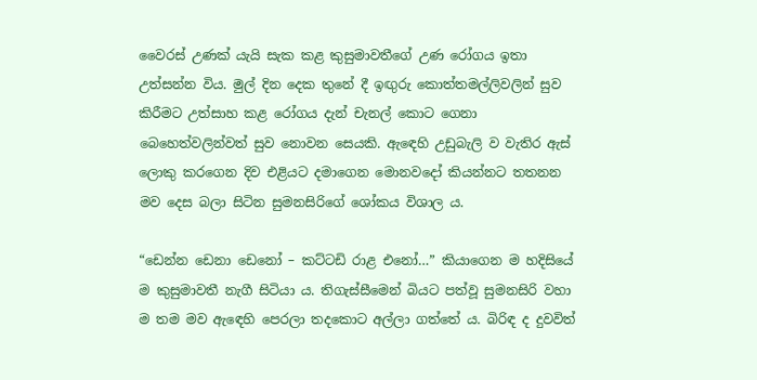වෛරස් උණක් යැයි සැක කළ කුසුමාවතීගේ උණ රෝගය ඉතා උත්සන්න විය. මුල් දින දෙක තුනේ දී ඉඟුරු කොත්තමල්ලිවලින් සුව කිරීමට උත්සාහ කළ රෝගය දැන් චැනල් කොට ගෙනා බෙහෙත්වලින්වත් සුව නොවන සෙයකි. ඇඳෙහි උඩුබැලි ව වැතිර ඇස් ලොකු කරගෙන දිව එළියට දමාගෙන මොනවදෝ කියන්නට තතනන මව දෙස බලා සිටින සුමනසිරිගේ ශෝකය විශාල ය.

“ඩෙන්න ඩෙනා ඩෙනෝ – කට්ටඩි රාළ එනෝ…” කියාගෙන ම හදිසියේ ම කුසුමාවතී නැගී සිටියා ය. තිගැස්සීමෙන් බියට පත්වූ සුමනසිරි වහා ම තම මව ඇඳෙහි පෙරලා තදකොට අල්ලා ගත්තේ ය. බිරිඳ ද දුවවිත්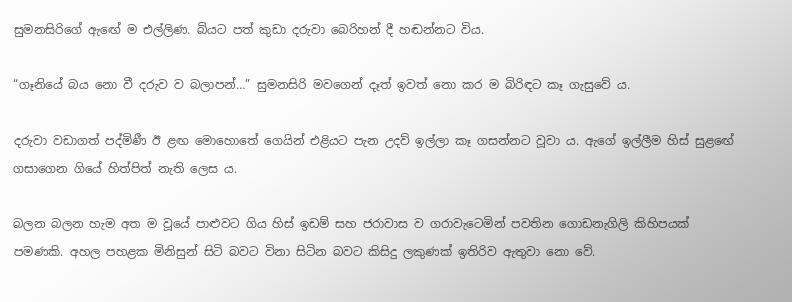සුමනසිරිගේ ඇඟේ ම එල්ලිණ. බියට පත් කුඩා දරුවා බෙරිහන් දී හඬන්නට විය.

“ගෑනියේ බය නො වී දරුව ව බලාපන්…” සුමනසිරි මවගෙන් දෑත් ඉවත් නො කර ම බිරිඳට කෑ ගැසුවේ ය.

දරුවා වඩාගත් පද්මිණී ඊ ළඟ මොහොතේ ගෙයින් එළියට පැන උදව් ඉල්ලා කෑ ගසන්නට වූවා ය. ඇගේ ඉල්ලීම හිස් සුළඟේ ගසාගෙන ගියේ හිත්පිත් නැති ලෙස ය.

බලන බලන හැම අත ම වූයේ පාළුවට ගිය හිස් ඉඩම් සහ ජරාවාස ව ගරාවැටෙමින් පවතින ගොඩනැගිලි කිහිපයක් පමණකි. අහල පහළක මිනිසුන් සිටි බවට විනා සිටින බවට කිසිදු ලකුණක් ඉතිරිව ඇතුවා නො වේ.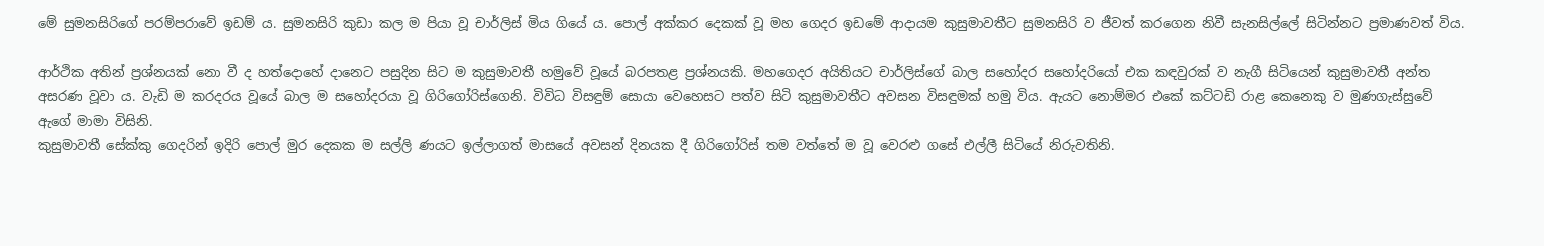මේ සුමනසිරිගේ පරම්පරාවේ ඉඩම් ය. සුමනසිරි කුඩා කල ම පියා වූ චාර්ලිස් මිය ගියේ ය. පොල් අක්කර දෙකක් වූ මහ ගෙදර ඉඩමේ ආදායම කුසුමාවතීට සුමනසිරි ව ජීවත් කරගෙන නිවී සැනසිල්ලේ සිටින්නට ප්‍රමාණවත් විය.

ආර්ථික අතින් ප්‍රශ්නයක් නො වී ද හත්දොහේ දානෙට පසුදින සිට ම කුසුමාවතී හමුවේ වූයේ බරපතළ ප්‍රශ්නයකි. මහගෙදර අයිතියට චාර්ලිස්ගේ බාල සහෝදර සහෝදරියෝ එක කඳවුරක් ව නැගී සිටියෙන් කුසුමාවතී අන්ත අසරණ වූවා ය. වැඩි ම කරදරය වූයේ බාල ම සහෝදරයා වූ ගිරිගෝරිස්ගෙනි. විවිධ විසඳුම් සොයා වෙහෙසට පත්ව සිටි කුසුමාවතීට අවසන විසඳුමක් හමු විය. ඇයට නොම්මර එකේ කට්ටඩි රාළ කෙනෙකු ව මුණගැස්සුවේ ඇගේ මාමා විසිනි.
කුසුමාවතී සේක්කු ගෙදරින් ඉදිරි පොල් මුර දෙකක ම සල්ලි ණයට ඉල්ලාගත් මාසයේ අවසන් දිනයක දී ගිරිගෝරිස් තම වත්තේ ම වූ වෙරළු ගසේ එල්ලී සිටියේ නිරුවතිනි.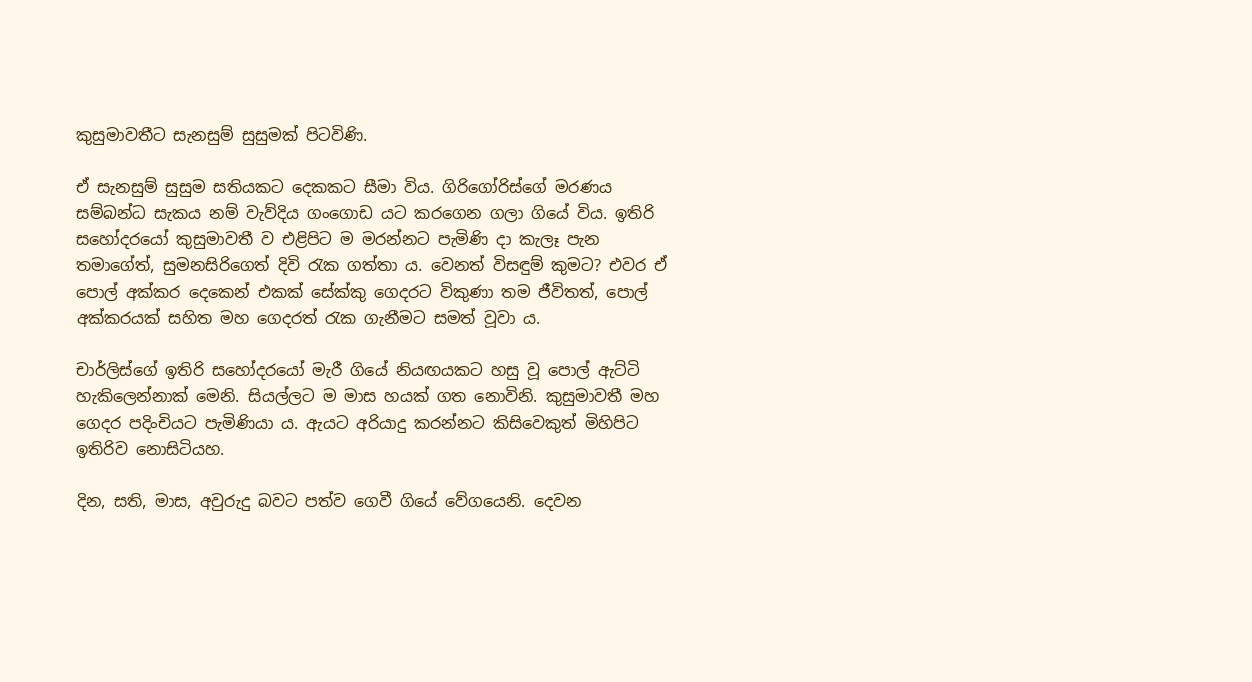කුසුමාවතීට සැනසුම් සුසුමක් පිටවිණි.

ඒ සැනසුම් සුසුම සතියකට දෙකකට සීමා විය. ගිරිගෝරිස්ගේ මරණය සම්බන්ධ සැකය නම් වැව්දිය ගංගොඩ යට කරගෙන ගලා ගියේ විය. ඉතිරි සහෝදරයෝ කුසුමාවතී ව එළිපිට ම මරන්නට පැමිණි දා කැලෑ පැන තමාගේත්, සුමනසිරිගෙත් දිවි රැක ගත්තා ය. වෙනත් විසඳුම් කුමට? එවර ඒ පොල් අක්කර දෙකෙන් එකක් සේක්කු ගෙදරට විකුණා තම ජීවිතත්, පොල් අක්කරයක් සහිත මහ ගෙදරත් රැක ගැනීමට සමත් වූවා ය.

චාර්ලිස්ගේ ඉතිරි සහෝදරයෝ මැරී ගියේ නියඟයකට හසු වූ පොල් ඇට්ටි හැකිලෙන්නාක් මෙනි. සියල්ලට ම මාස හයක් ගත නොවිනි. කුසුමාවතී මහ ගෙදර පදිංචියට පැමිණියා ය. ඇයට අරියාදු කරන්නට කිසිවෙකුත් මිහිපිට ඉතිරිව නොසිටියහ.

දින, සති, මාස, අවුරුදු බවට පත්ව ගෙවී ගියේ වේගයෙනි. දෙවන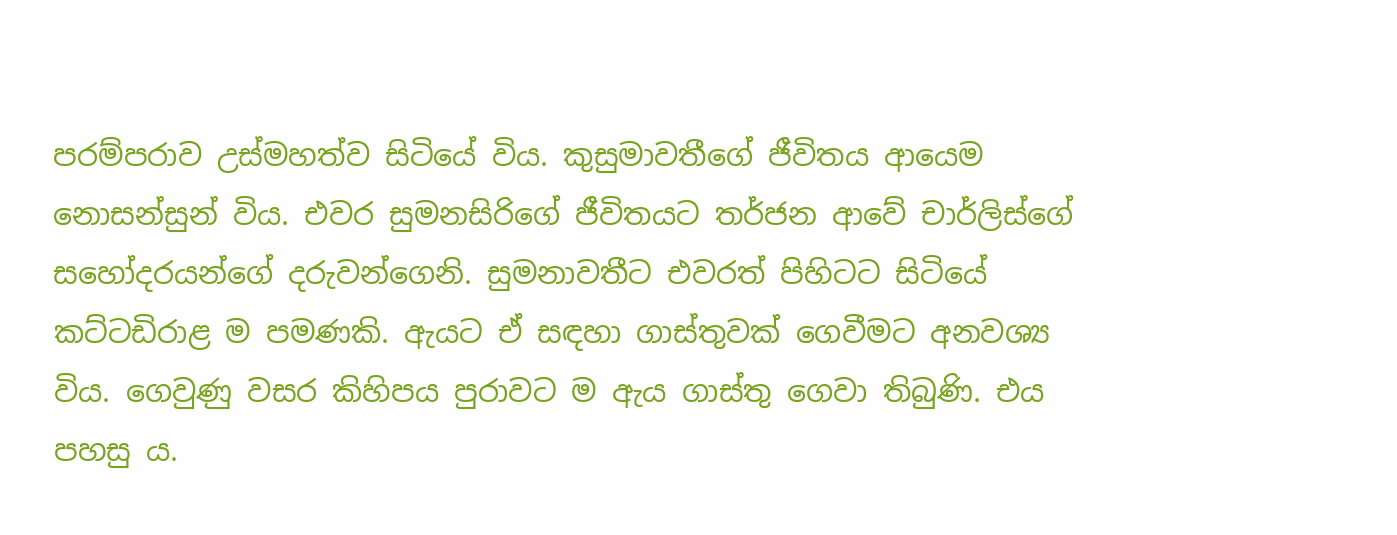පරම්පරාව උස්මහත්ව සිටියේ විය. කුසුමාවතීගේ ජීවිතය ආයෙම නොසන්සුන් විය. එවර සුමනසිරිගේ ජීවිතයට තර්ජන ආවේ චාර්ලිස්ගේ සහෝදරයන්ගේ දරුවන්ගෙනි. සුමනාවතීට එවරත් පිහිටට සිටියේ කට්ටඩිරාළ ම පමණකි. ඇයට ඒ සඳහා ගාස්තුවක් ගෙවීමට අනවශ්‍ය විය. ගෙවුණු වසර කිහිපය පුරාවට ම ඇය ගාස්තු ගෙවා තිබුණි. එය පහසු ය.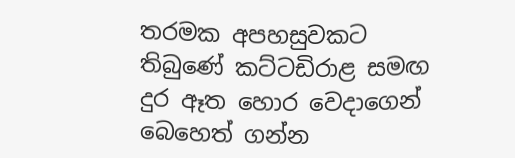තරමක අපහසුවකට තිබුණේ කට්ටඩිරාළ සමඟ දුර ඈත හොර වෙදාගෙන් බෙහෙත් ගන්න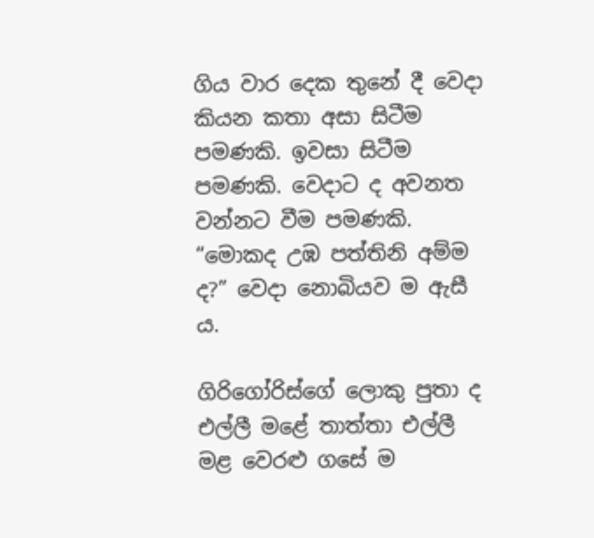ගිය වාර දෙක තුනේ දී වෙදා කියන කතා අසා සිටීම පමණකි. ඉවසා සිටීම පමණකි. වෙදාට ද අවනත වන්නට වීම පමණකි. “මොකද උඹ පත්තිනි අම්ම ද?” වෙදා නොබියව ම ඇසී ය.

ගිරිගෝරිස්ගේ ලොකු පුතා ද එල්ලී මළේ තාත්තා එල්ලී මළ වෙරළු ගසේ ම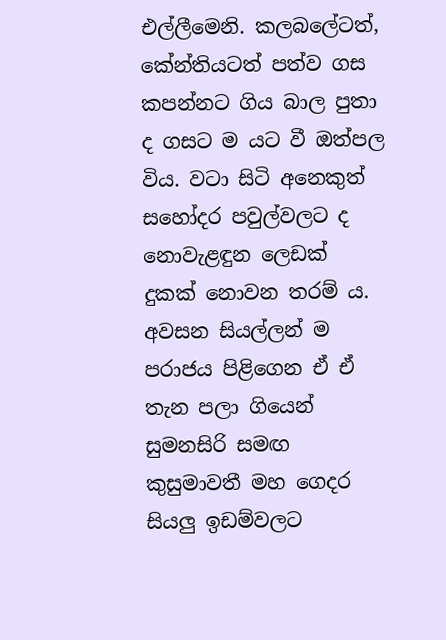එල්ලීමෙනි. කලබලේටත්, කේන්තියටත් පත්ව ගස කපන්නට ගිය බාල පුතා ද ගසට ම යට වී ඔත්පල විය. වටා සිටි අනෙකුත් සහෝදර පවුල්වලට ද නොවැළඳුන ලෙඩක් දුකක් නොවන තරම් ය. අවසන සියල්ලන් ම පරාජය පිළිගෙන ඒ ඒ තැන පලා ගියෙන් සුමනසිරි සමඟ කුසුමාවතී මහ ගෙදර සියලු ඉඩම්වලට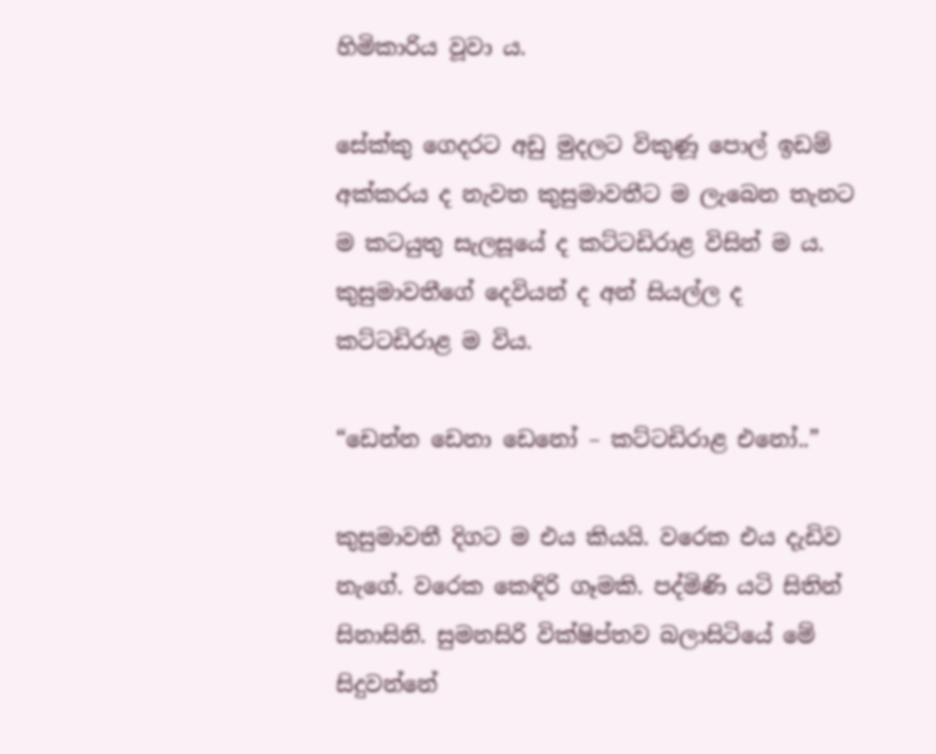හිමිකාරිය වූවා ය.

සේක්කු ගෙදරට අඩු මුදලට විකුණූ පොල් ඉඩම් අක්කරය ද නැවත කුසුමාවතීට ම ලැබෙන තැනට ම කටයුතු සැලසූයේ ද කට්ටඩිරාළ විසින් ම ය. කුසුමාවතීගේ දෙවියන් ද අන් සියල්ල ද කට්ටඩිරාළ ම විය.

“ඩෙන්න ඩෙනා ඩෙනෝ – කට්ටඩිරාළ එනෝ..”

කුසුමාවතී දිගට ම එය කියයි. වරෙක එය දැඩිව නැගේ. වරෙක කෙඳිරි ගෑමකි. පද්මිණි යටි සිතින් සිනාසිනි. සුමනසිරි වික්ෂිප්තව බලාසිටියේ මේ සිදුවන්නේ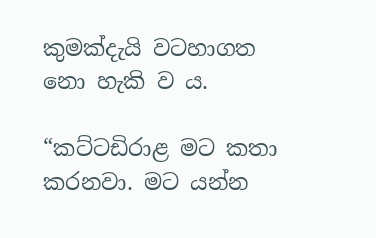කුමක්දැයි වටහාගත නො හැකි ව ය.

“කට්ටඩිරාළ මට කතා කරනවා. මට යන්න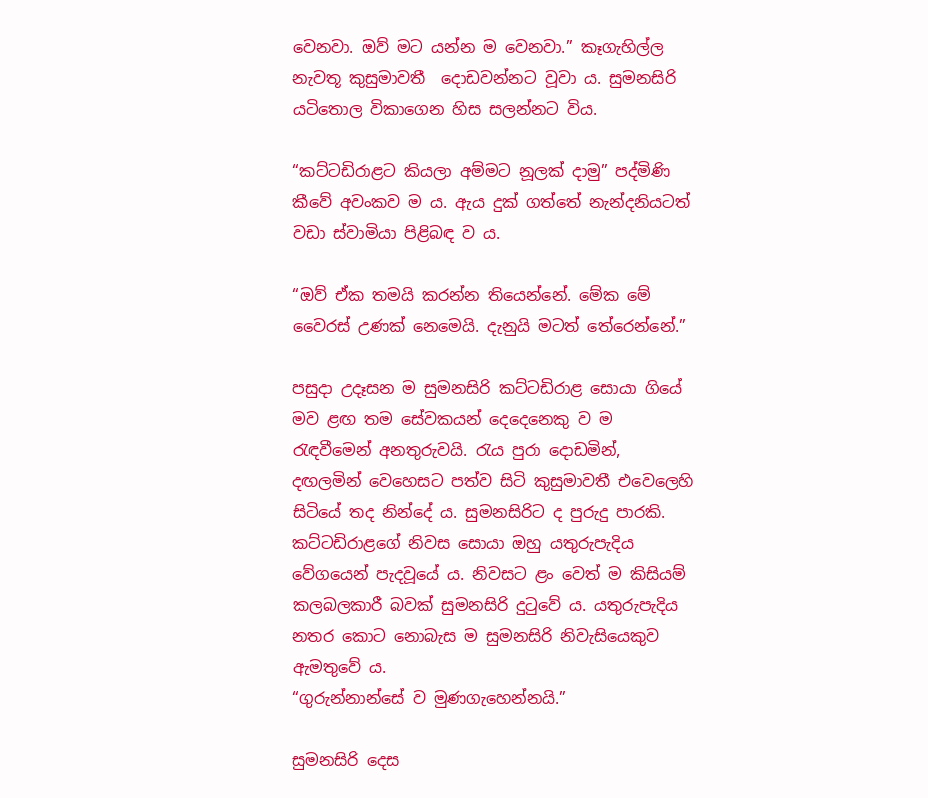වෙනවා. ඔව් මට යන්න ම වෙනවා.” කෑගැහිල්ල නැවතූ කුසුමාවතී  දොඩවන්නට වූවා ය. සුමනසිරි යටිතොල විකාගෙන හිස සලන්නට විය.

“කට්ටඩිරාළට කියලා අම්මට නූලක් දාමු” පද්මිණි කීවේ අවංකව ම ය. ඇය දුක් ගත්තේ නැන්දනියටත් වඩා ස්වාමියා පිළිබඳ ව ය.

“ඔව් ඒක තමයි කරන්න තියෙන්නේ. මේක මේ වෛරස් උණක් නෙමෙයි. දැනුයි මටත් තේරෙන්නේ.”

පසුදා උදෑසන ම සුමනසිරි කට්ටඩිරාළ සොයා ගියේ මව ළඟ තම සේවකයන් දෙදෙනෙකු ව ම රැඳවීමෙන් අනතුරුවයි. රැය පුරා දොඩමින්, දඟලමින් වෙහෙසට පත්ව සිටි කුසුමාවතී එවෙලෙහි සිටියේ තද නින්දේ ය. සුමනසිරිට ද පුරුදු පාරකි. කට්ටඩිරාළගේ නිවස සොයා ඔහු යතුරුපැදිය වේගයෙන් පැදවූයේ ය. නිවසට ළං වෙත් ම කිසියම් කලබලකාරී බවක් සුමනසිරි දුටුවේ ය. යතුරුපැදිය නතර කොට නොබැස ම සුමනසිරි නිවැසියෙකුව ඇමතුවේ ය.
“ගුරුන්නාන්සේ ව මුණගැහෙන්නයි.”

සුමනසිරි දෙස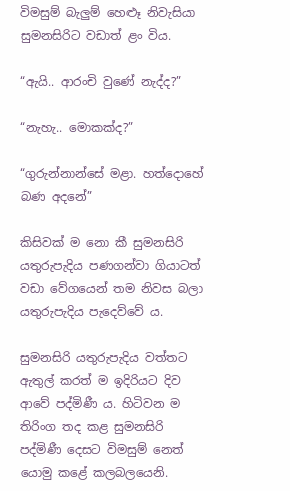විමසුම් බැලුම් හෙළුෑ නිවැසියා සුමනසිරිට වඩාත් ළං විය.

“ඇයි.. ආරංචි වුණේ නැද්ද?”

“නැහැ.. මොකක්ද?”

“ගුරුන්නාන්සේ මළා. හත්දොහේ බණ අදනේ”

කිසිවක් ම නො කී සුමනසිරි යතුරුපැදිය පණගන්වා ගියාටත් වඩා වේගයෙන් තම නිවස බලා යතුරුපැදිය පැදෙව්වේ ය.

සුමනසිරි යතුරුපැදිය වත්තට ඇතුල් කරත් ම ඉදිරියට දිව ආවේ පද්මිණී ය. හිටිවන ම තිරිංග තද කළ සුමනසිරි පද්මිණී දෙසට විමසුම් නෙත් යොමු කළේ කලබලයෙනි.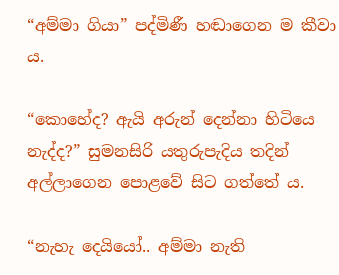“අම්මා ගියා” පද්මිණී හඬාගෙන ම කීවා ය.

“කොහේද? ඇයි අරුන් දෙන්නා හිටියෙ නැද්ද?” සුමනසිරි යතුරුපැදිය තදින් අල්ලාගෙන පොළවේ සිට ගත්තේ ය.

“නැහැ දෙයියෝ.. අම්මා නැති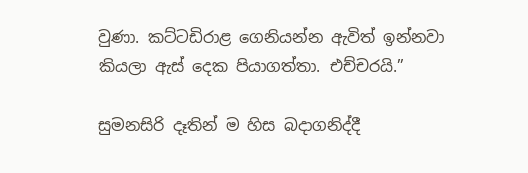වුණා. කට්ටඩිරාළ ගෙනියන්න ඇවිත් ඉන්නවා කියලා ඇස් දෙක පියාගත්තා. එච්චරයි.”

සුමනසිරි දෑතින් ම හිස බදාගනිද්දී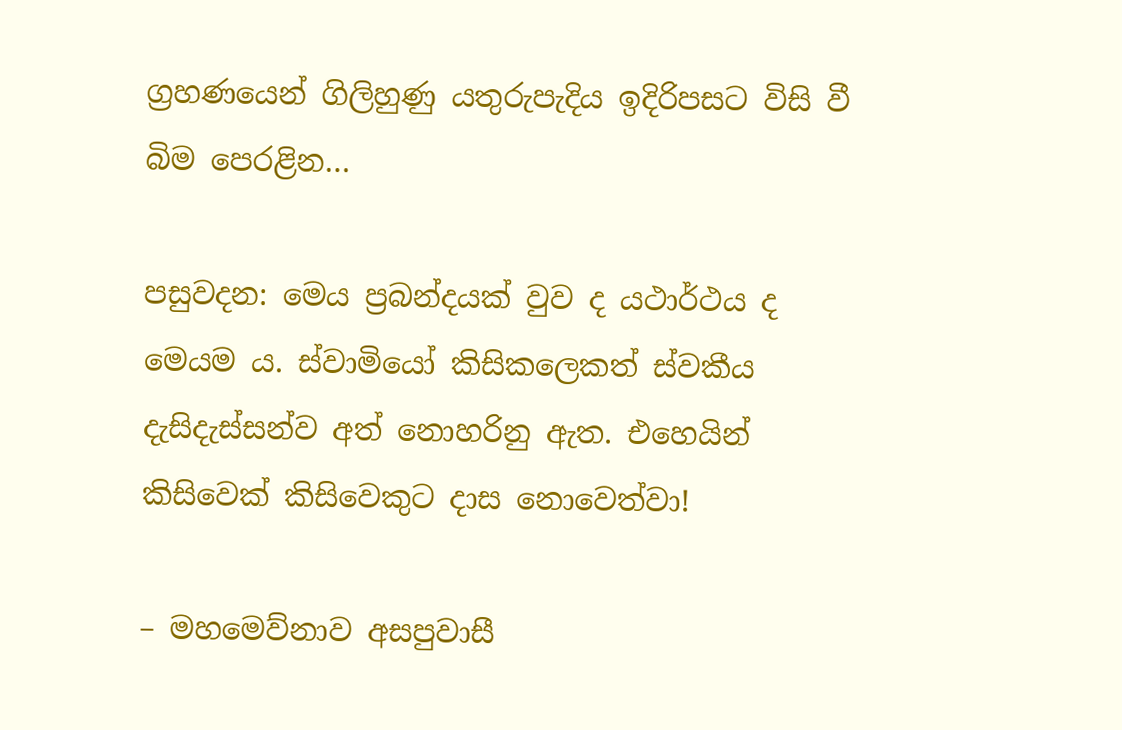ග්‍රහණයෙන් ගිලිහුණු යතුරුපැදිය ඉදිරිපසට විසි වී බිම පෙරළින…

පසුවදන: මෙය ප්‍රබන්දයක් වුව ද යථාර්ථය ද මෙයම ය. ස්වාමියෝ කිසිකලෙකත් ස්වකීය දැසිදැස්සන්ව අත් නොහරිනු ඇත. එහෙයින් කිසිවෙක් කිසිවෙකුට දාස නොවෙත්වා!

– මහමෙව්නාව අසපුවාසී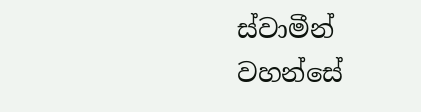ස්වාමීන් වහන්සේ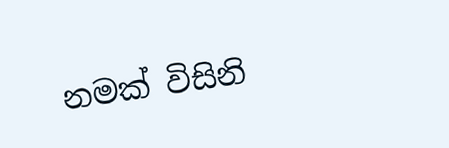නමක් විසිනි